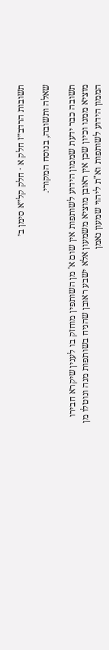תשובות הרדב״ז חלק א · חלק קל״א סימן ב׳

שאלה ותשובה, בנוסח המקורי.

תשובה כבר ידעת שממון הידוע לשותפות אין שום א' מן השותפין מוחזק בו לענין שיקרא חבירו מוציא ממנו וכיון שכן אין ראובן מוציא משמעון אלא ישבע ראובן שהניח בשותפות מנה ונוטלו מן הממון הידוע לשותפות וא"ת ליהוי שמעון נאמן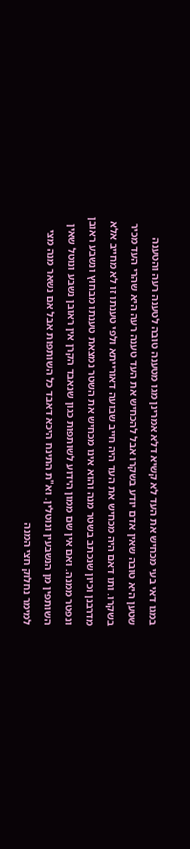במגו דאי בעי מכחיש את העד לא קשיא דלא אמרינן מגו מטענה טובה לטענה רעה והטענה שטען היא טובה שאין אדם יודע בשקרו אבל להכחיש את העד טענה רעה היא שהרי העד מכיר בשקרו. ותו דאם היה מכחיש את העד היה חייב שבועה דאורייתא ולפי טענתו זו לא מחייב אלא מדרבנן וכיון שנכתב בשטר מנה והוא אינו מכחיש את השטר נמצאת טענתו מבחוץ ונשבע ראובן ונפטר ממנה. ואם אין שם ממון הידוע לשותפות כגון שנאבד הקרן אין ראובן נשבע ונוטל שאין השותפין מן הנשבעין ונוטלין. וא"ת התינח היכא דאבד כל השותפות אבל אם נשאר מנה מצי למימר נחלוק חצי המנה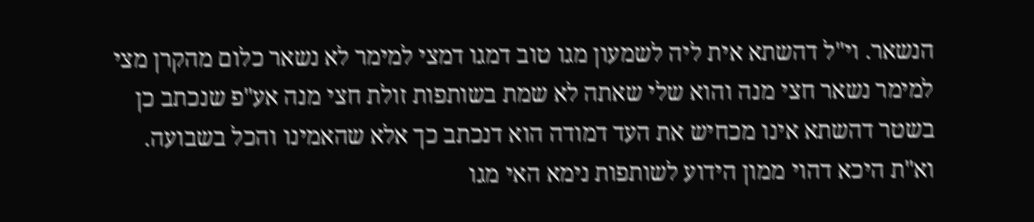הנשאר. וי"ל דהשתא אית ליה לשמעון מגו טוב דמגו דמצי למימר לא נשאר כלום מהקרן מצי למימר נשאר חצי מנה והוא שלי שאתה לא שמת בשותפות זולת חצי מנה אע"פ שנכתב כן בשטר דהשתא אינו מכחיש את העד דמודה הוא דנכתב כך אלא שהאמינו והכל בשבועה. וא"ת היכא דהוי ממון הידוע לשותפות נימא האי מגו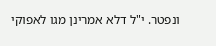ונפטר. י"ל דלא אמרינן מגו לאפוקי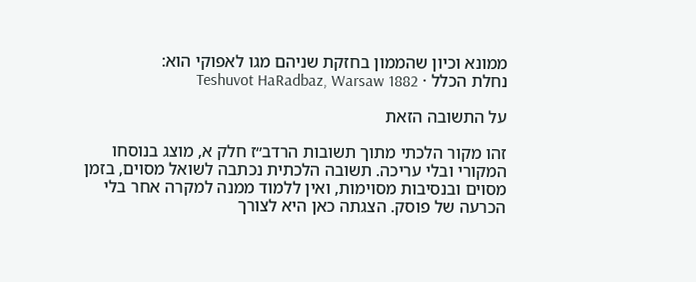ממונא וכיון שהממון בחזקת שניהם מגו לאפוקי הוא:
נחלת הכלל · Teshuvot HaRadbaz, Warsaw 1882

על התשובה הזאת

זהו מקור הלכתי מתוך תשובות הרדב״ז חלק א, מוצג בנוסחו המקורי ובלי עריכה. תשובה הלכתית נכתבה לשואל מסוים, בזמן מסוים ובנסיבות מסוימות, ואין ללמוד ממנה למקרה אחר בלי הכרעה של פוסק. הצגתה כאן היא לצורך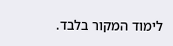לימוד המקור בלבד.